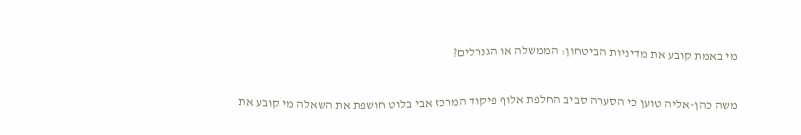מי באמת קובע את מדיניות הביטחון: הממשלה או הגנרלים?

משה כהן-אליה טוען כי הסערה סביב החלפת אלוף פיקוד המרכז אבי בלוט חושפת את השאלה מי קובע את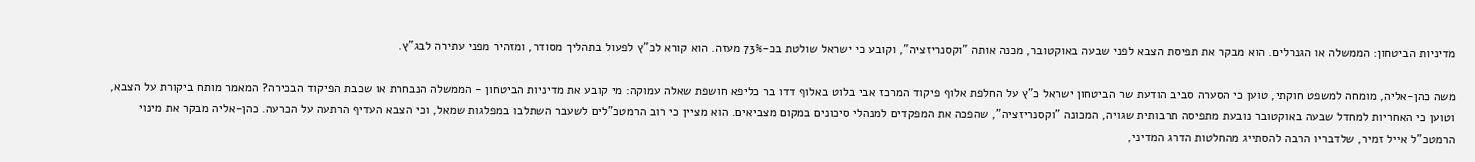מדיניות הביטחון: הממשלה או הגנרלים. הוא מבקר את תפיסת הצבא לפני שבעה באוקטובר, מכנה אותה "וקסנריזציה", וקובע כי ישראל שולטת בכ-73% מעזה. הוא קורא לכ"ץ לפעול בתהליך מסודר, ומזהיר מפני עתירה לבג"ץ.

משה כהן-אליה, מומחה למשפט חוקתי, טוען כי הסערה סביב הודעת שר הביטחון ישראל כ"ץ על החלפת אלוף פיקוד המרכז אבי בלוט באלוף דדו בר כליפא חושפת שאלה עמוקה: מי קובע את מדיניות הביטחון - הממשלה הנבחרת או שכבת הפיקוד הבכירה? המאמר מותח ביקורת על הצבא, וטוען כי האחריות למחדל שבעה באוקטובר נובעת מתפיסה תרבותית שגויה, המכונה "וקסנריזציה", שהפכה את המפקדים למנהלי סיכונים במקום מצביאים. הוא מציין כי רוב הרמטכ"לים לשעבר השתלבו במפלגות שמאל, וכי הצבא העדיף הרתעה על הכרעה. כהן-אליה מבקר את מינוי הרמטכ"ל אייל זמיר, שלדבריו הרבה להסתייג מהחלטות הדרג המדיני,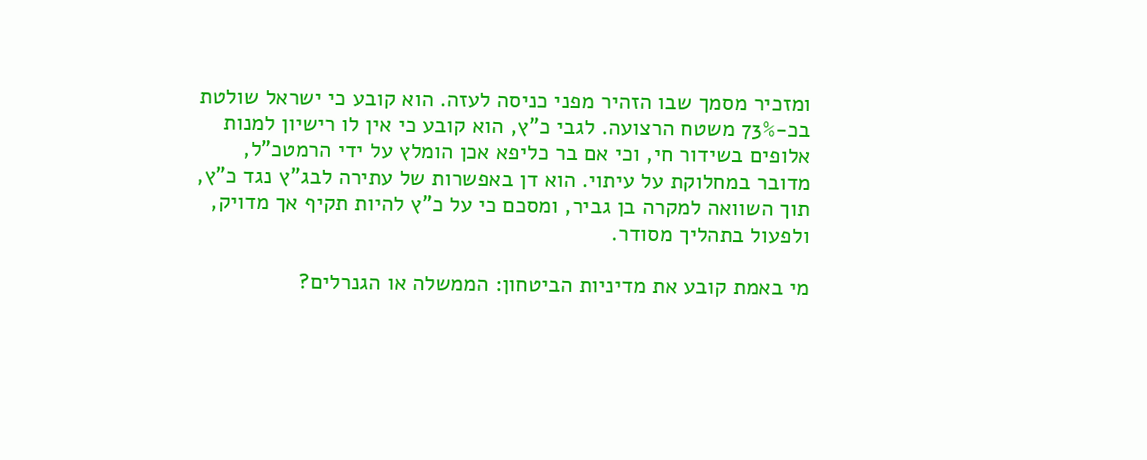ומזכיר מסמך שבו הזהיר מפני כניסה לעזה. הוא קובע כי ישראל שולטת בכ-73% משטח הרצועה. לגבי כ"ץ, הוא קובע כי אין לו רישיון למנות אלופים בשידור חי, וכי אם בר כליפא אכן הומלץ על ידי הרמטכ"ל, מדובר במחלוקת על עיתוי. הוא דן באפשרות של עתירה לבג"ץ נגד כ"ץ, תוך השוואה למקרה בן גביר, ומסכם כי על כ"ץ להיות תקיף אך מדויק, ולפעול בתהליך מסודר.

מי באמת קובע את מדיניות הביטחון: הממשלה או הגנרלים?